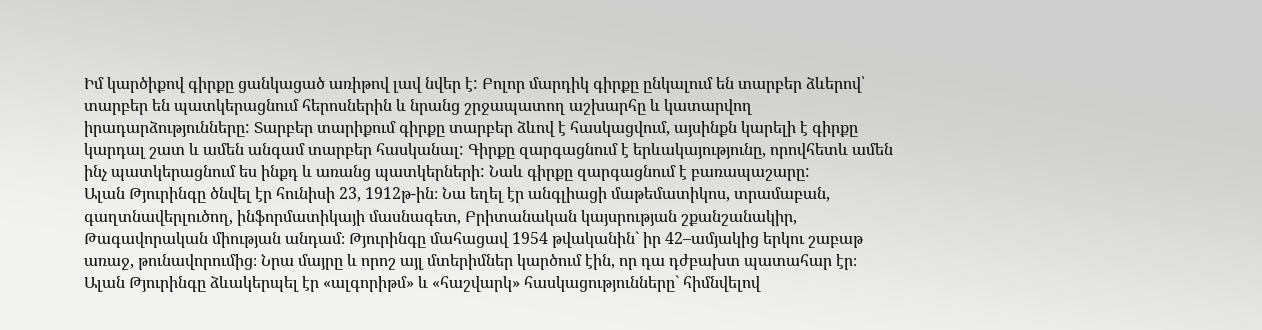Իմ կարծիքով գիրքը ցանկացած առիթով լավ նվեր է: Բոլոր մարդիկ գիրքը ընկալում են տարբեր ձևերով՝ տարբեր են պատկերացնում հերոսներին և նրանց շրջապատող աշխարհը և կատարվող իրադարձությունները: Տարբեր տարիքում գիրքը տարբեր ձևով է հասկացվում, այսինքն կարելի է գիրքը կարդալ շատ և ամեն անգամ տարբեր հասկանալ: Գիրքը զարգացնում է երևակայությունը, որովհետև ամեն ինչ պատկերացնում ես ինքդ և առանց պատկերների: Նաև գիրքը զարգացնում է բառապաշարը:
Ալան Թյուրինգը ծնվել էր հունիսի 23, 1912թ-ին։ Նա եղել էր անգլիացի մաթեմատիկոս, տրամաբան, գաղտնավերլուծող, ինֆորմատիկայի մասնագետ, Բրիտանական կայսրության շքանշանակիր, Թագավորական միության անդամ։ Թյուրինգը մահացավ 1954 թվականին` իր 42–ամյակից երկու շաբաթ առաջ, թունավորումից։ Նրա մայրը և որոշ այլ մտերիմներ կարծում էին, որ դա դժբախտ պատահար էր։
Ալան Թյուրինգը ձևակերպել էր «ալգորիթմ» և «հաշվարկ» հասկացությունները` հիմնվելով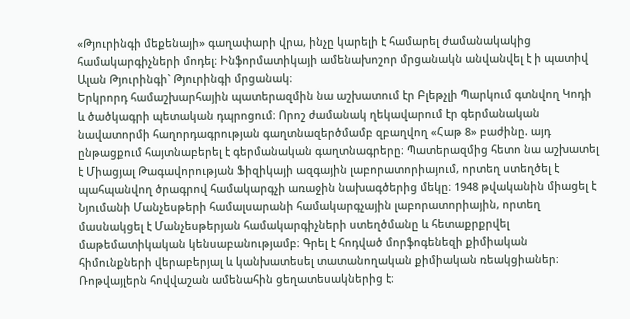«Թյուրինգի մեքենայի» գաղափարի վրա, ինչը կարելի է համարել ժամանակակից համակարգիչների մոդել։ Ինֆորմատիկայի ամենախոշոր մրցանակն անվանվել է ի պատիվ Ալան Թյուրինգի` Թյուրինգի մրցանակ։
Երկրորդ համաշխարհային պատերազմին նա աշխատում էր Բլեթչլի Պարկում գտնվող Կոդի և ծածկագրի պետական դպրոցում։ Որոշ ժամանակ ղեկավարում էր գերմանական նավատորմի հաղորդագրության գաղտնազերծմամբ զբաղվող «Հաթ 8» բաժինը. այդ ընթացքում հայտնաբերել է գերմանական գաղտնագրերը։ Պատերազմից հետո նա աշխատել է Միացյալ Թագավորության Ֆիզիկայի ազգային լաբորատորիայում, որտեղ ստեղծել է պահպանվող ծրագրով համակարգչի առաջին նախագծերից մեկը։ 1948 թվականին միացել է Նյումանի Մանչեսթերի համալսարանի համակարգչային լաբորատորիային, որտեղ մասնակցել է Մանչեսթերյան համակարգիչների ստեղծմանը և հետաքրքրվել մաթեմատիկական կենսաբանությամբ։ Գրել է հոդված մորֆոգենեզի քիմիական հիմունքների վերաբերյալ և կանխատեսել տատանողական քիմիական ռեակցիաներ։
Ռոթվայլերն հովվաշան ամենահին ցեղատեսակներից է։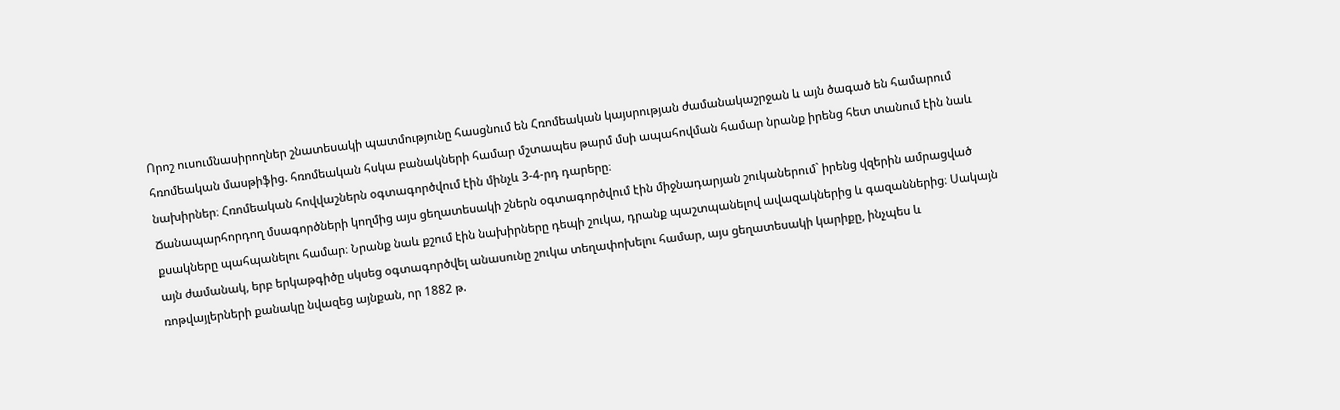Որոշ ուսումնասիրողներ շնատեսակի պատմությունը հասցնում են Հռոմեական կայսրության ժամանակաշրջան և այն ծագած են համարում հռոմեական մասթիֆից. հռոմեական հսկա բանակների համար մշտապես թարմ մսի ապահովման համար նրանք իրենց հետ տանում էին նաև նախիրներ։ Հռոմեական հովվաշներն օգտագործվում էին մինչև 3-4-րդ դարերը։
Ճանապարհորդող մսագործների կողմից այս ցեղատեսակի շներն օգտագործվում էին միջնադարյան շուկաներում` իրենց վզերին ամրացված քսակները պահպանելու համար։ Նրանք նաև քշում էին նախիրները դեպի շուկա, դրանք պաշտպանելով ավազակներից և գազաններից։ Սակայն այն ժամանակ, երբ երկաթգիծը սկսեց օգտագործվել անասունը շուկա տեղափոխելու համար, այս ցեղատեսակի կարիքը, ինչպես և ռոթվայլերների քանակը նվազեց այնքան, որ 1882 թ.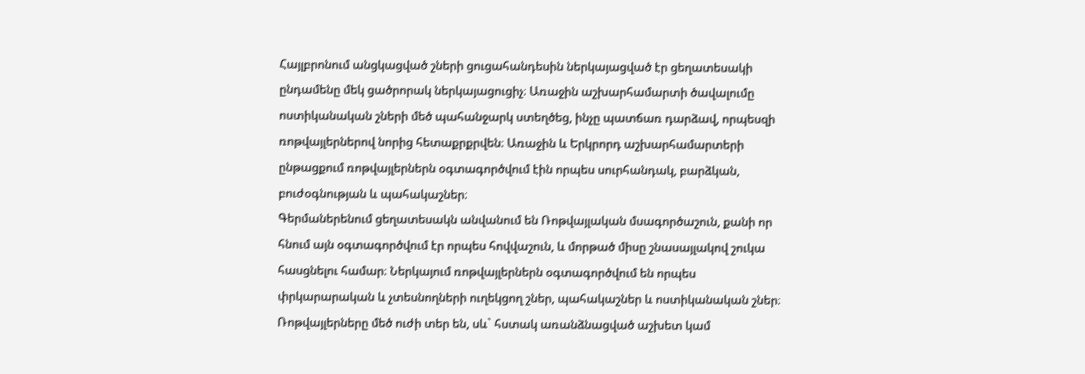Հայլբրոնում անցկացված շների ցուցահանդեսին ներկայացված էր ցեղատեսակի ընդամենը մեկ ցածրորակ ներկայացուցիչ։ Առաջին աշխարհամարտի ծավալումը ոստիկանական շների մեծ պահանջարկ ստեղծեց, ինչը պատճառ դարձավ, որպեսզի ռոթվայլերներով նորից հետաքրքրվեն։ Առաջին և Երկրորդ աշխարհամարտերի ընթացքում ռոթվայլերներն օգտագործվում էին որպես սուրհանդակ, բարձկան, բուժօգնության և պահակաշներ։
Գերմաներենում ցեղատեսակն անվանում են Ռոթվայլական մսագործաշուն, քանի որ հնում այն օգտագործվում էր որպես հովվաշուն, և մորթած միսը շնասայլակով շուկա հասցնելու համար։ Ներկայում ռոթվայլերներն օգտագործվում են որպես փրկարարական և չտեսնողների ուղեկցող շներ, պահակաշներ և ոստիկանական շներ։
Ռոթվայլերները մեծ ուժի տեր են, սև` հստակ առանձնացված աշխետ կամ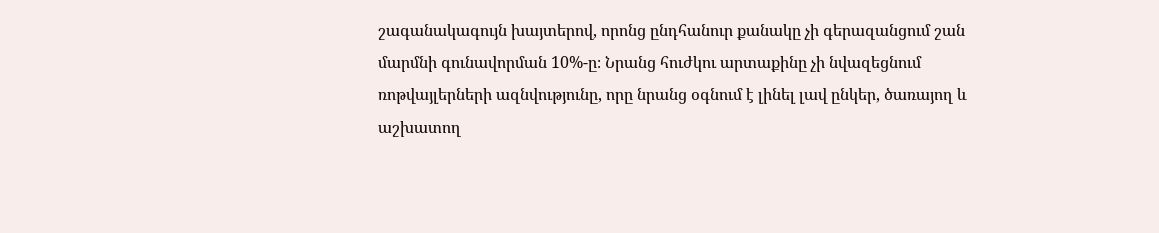շագանակագույն խայտերով, որոնց ընդհանուր քանակը չի գերազանցում շան մարմնի գունավորման 10%-ը։ Նրանց հուժկու արտաքինը չի նվազեցնում ռոթվայլերների ազնվությունը, որը նրանց օգնում է լինել լավ ընկեր, ծառայող և աշխատող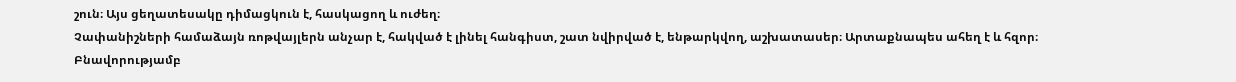շուն։ Այս ցեղատեսակը դիմացկուն է, հասկացող և ուժեղ։
Չափանիշների համաձայն ռոթվայլերն անչար է, հակված է լինել հանգիստ, շատ նվիրված է, ենթարկվող, աշխատասեր։ Արտաքնապես ահեղ է և հզոր։ Բնավորությամբ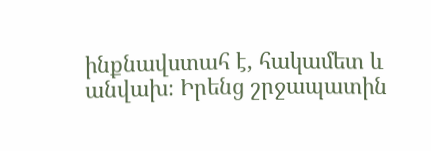ինքնավստահ է, հակամետ և անվախ։ Իրենց շրջապատին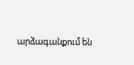արձագանքում են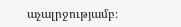աչալրջությամբ։